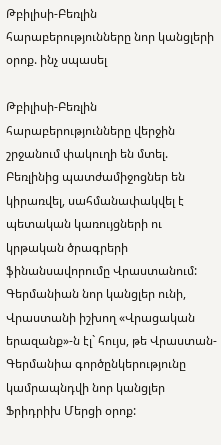Թբիլիսի-Բեռլին հարաբերությունները նոր կանցլերի օրոք. ինչ սպասել

Թբիլիսի-Բեռլին հարաբերությունները վերջին շրջանում փակուղի են մտել. Բեռլինից պատժամիջոցներ են կիրառվել, սահմանափակվել է պետական կառույցների ու կրթական ծրագրերի ֆինանսավորումը Վրաստանում: Գերմանիան նոր կանցլեր ունի, Վրաստանի իշխող «Վրացական երազանք»-ն էլ` հույս, թե Վրաստան-Գերմանիա գործընկերությունը կամրապնդվի նոր կանցլեր Ֆրիդրիխ Մերցի օրոք: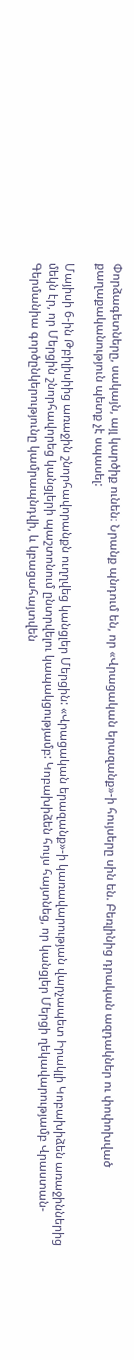Փորձագետները, սակայն, այլ կարծիք ունեն։ Նրանք պնդում են, որ «Վրացական երազանք»-ի հույսերը սին են. Բեռլինից դրական ազդակներ ու փոփոխված քաղաքականություն պետք չէ սպասել:

Մայիսի 6-ին Թբիլիսիից առաջին շնորհավորանքն ուղղվեց կանցլեր Մերցին: «Վրացական երազանք»-ի կառավարության վարչապետ Իրակլի Կոբախիձեն առաջիններից մեկն էր, որ Մերցին շնորհավորեց կանցլերի պաշտոնում ընտրվելու կապակցությամբ: Կոբախիձեն հույս հայտնեց, որ կանցլեր Մերցի ղեկավարությամբ Վրաստան-Գերմանիա գործընկերությունը կամրապնդվի, և կբացահայտվեն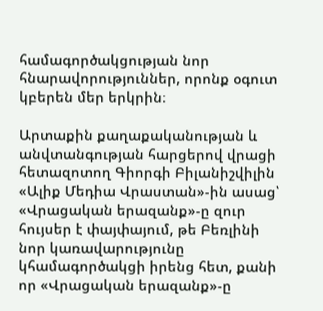համագործակցության նոր հնարավորություններ, որոնք օգուտ կբերեն մեր երկրին։

Արտաքին քաղաքականության և անվտանգության հարցերով վրացի հետազոտող Գիորգի Բիլանիշվիլին «Ալիք Մեդիա Վրաստան»-ին ասաց՝ «Վրացական երազանք»-ը զուր հույսեր է փայփայում, թե Բեռլինի նոր կառավարությունը կհամագործակցի իրենց հետ, քանի որ «Վրացական երազանք»-ը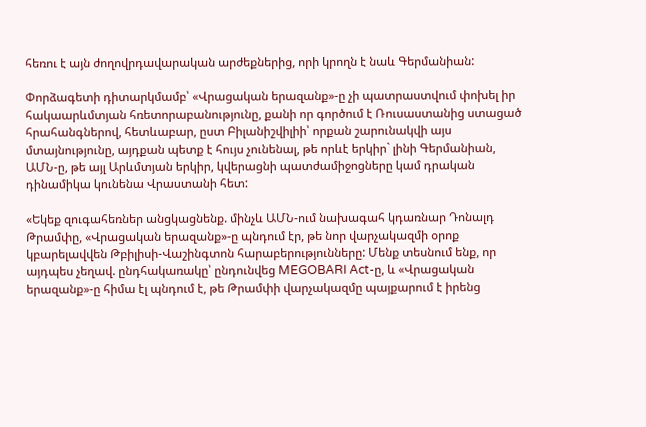հեռու է այն ժողովրդավարական արժեքներից, որի կրողն է նաև Գերմանիան:

Փորձագետի դիտարկմամբ՝ «Վրացական երազանք»-ը չի պատրաստվում փոխել իր հակաարևմտյան հռետորաբանությունը, քանի որ գործում է Ռուսաստանից ստացած հրահանգներով, հետևաբար, ըստ Բիլանիշվիլիի՝ որքան շարունակվի այս մտայնությունը, այդքան պետք է հույս չունենալ, թե որևէ երկիր` լինի Գերմանիան, ԱՄՆ-ը, թե այլ Արևմտյան երկիր, կվերացնի պատժամիջոցները կամ դրական դինամիկա կունենա Վրաստանի հետ:

«Եկեք զուգահեռներ անցկացնենք. մինչև ԱՄՆ-ում նախագահ կդառնար Դոնալդ Թրամփը, «Վրացական երազանք»-ը պնդում էր, թե նոր վարչակազմի օրոք կբարելավվեն Թբիլիսի-Վաշինգտոն հարաբերությունները: Մենք տեսնում ենք, որ այդպես չեղավ. ընդհակառակը՝ ընդունվեց MEGOBARI Act-ը, և «Վրացական երազանք»-ը հիմա էլ պնդում է, թե Թրամփի վարչակազմը պայքարում է իրենց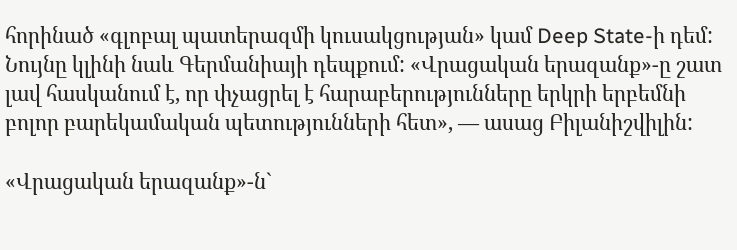հորինած «գլոբալ պատերազմի կուսակցության» կամ Deep State-ի դեմ: Նույնը կլինի նաև Գերմանիայի դեպքում: «Վրացական երազանք»-ը շատ լավ հասկանում է, որ փչացրել է հարաբերությունները երկրի երբեմնի բոլոր բարեկամական պետությունների հետ», — ասաց Բիլանիշվիլին:

«Վրացական երազանք»-ն`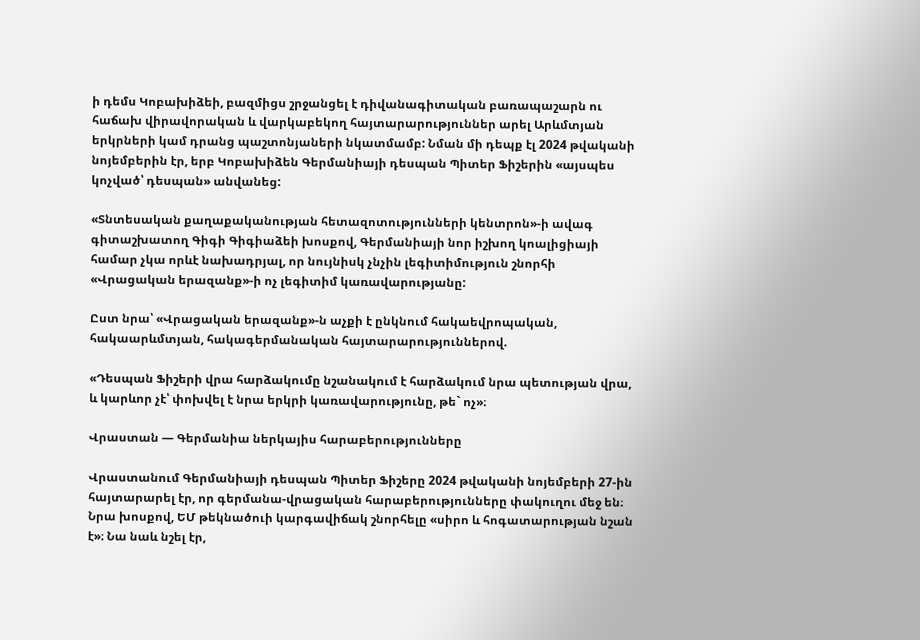ի դեմս Կոբախիձեի, բազմիցս շրջանցել է դիվանագիտական բառապաշարն ու հաճախ վիրավորական և վարկաբեկող հայտարարություններ արել Արևմտյան երկրների կամ դրանց պաշտոնյաների նկատմամբ: Նման մի դեպք էլ 2024 թվականի նոյեմբերին էր, երբ Կոբախիձեն Գերմանիայի դեսպան Պիտեր Ֆիշերին «այսպես կոչված՝ դեսպան» անվանեց:

«Տնտեսական քաղաքականության հետազոտությունների կենտրոն»-ի ավագ գիտաշխատող Գիգի Գիգիաձեի խոսքով, Գերմանիայի նոր իշխող կոալիցիայի համար չկա որևէ նախադրյալ, որ նույնիսկ չնչին լեգիտիմություն շնորհի «Վրացական երազանք»-ի ոչ լեգիտիմ կառավարությանը:

Ըստ նրա՝ «Վրացական երազանք»-ն աչքի է ընկնում հակաեվրոպական, հակաարևմտյան, հակագերմանական հայտարարություններով.

«Դեսպան Ֆիշերի վրա հարձակումը նշանակում է հարձակում նրա պետության վրա, և կարևոր չէ՝ փոխվել է նրա երկրի կառավարությունը, թե` ոչ»։

Վրաստան — Գերմանիա ներկայիս հարաբերությունները

Վրաստանում Գերմանիայի դեսպան Պիտեր Ֆիշերը 2024 թվականի նոյեմբերի 27-ին հայտարարել էր, որ գերմանա-վրացական հարաբերությունները փակուղու մեջ են։ Նրա խոսքով, ԵՄ թեկնածուի կարգավիճակ շնորհելը «սիրո և հոգատարության նշան է»։ Նա նաև նշել էր,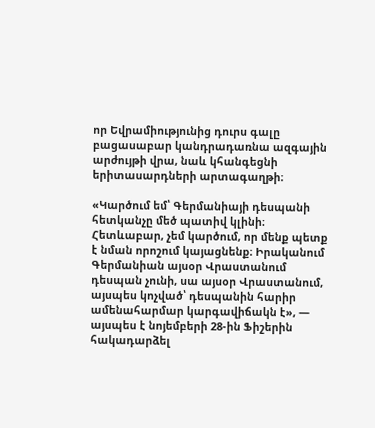որ Եվրամիությունից դուրս գալը բացասաբար կանդրադառնա ազգային արժույթի վրա, նաև կհանգեցնի երիտասարդների արտագաղթի։

«Կարծում եմ՝ Գերմանիայի դեսպանի հետկանչը մեծ պատիվ կլինի։ Հետևաբար, չեմ կարծում, որ մենք պետք է նման որոշում կայացնենք։ Իրականում Գերմանիան այսօր Վրաստանում դեսպան չունի, սա այսօր Վրաստանում, այսպես կոչված՝ դեսպանին հարիր ամենահարմար կարգավիճակն է», — այսպես է նոյեմբերի 28-ին Ֆիշերին հակադարձել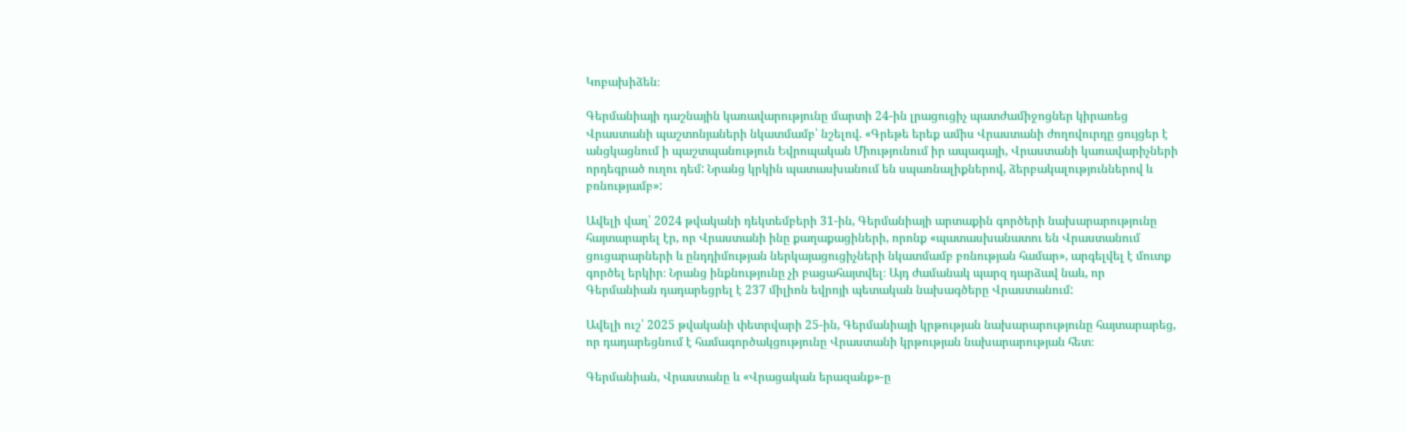Կոբախիձեն։

Գերմանիայի դաշնային կառավարությունը մարտի 24-ին լրացուցիչ պատժամիջոցներ կիրառեց Վրաստանի պաշտոնյաների նկատմամբ՝ նշելով. «Գրեթե երեք ամիս Վրաստանի ժողովուրդը ցույցեր է անցկացնում ի պաշտպանություն Եվրոպական Միությունում իր ապագայի, Վրաստանի կառավարիչների որդեգրած ուղու դեմ: Նրանց կրկին պատասխանում են սպառնալիքներով, ձերբակալություններով և բռնությամբ»:

Ավելի վաղ՝ 2024 թվականի դեկտեմբերի 31-ին, Գերմանիայի արտաքին գործերի նախարարությունը հայտարարել էր, որ Վրաստանի ինը քաղաքացիների, որոնք «պատասխանատու են Վրաստանում ցուցարարների և ընդդիմության ներկայացուցիչների նկատմամբ բռնության համար», արգելվել է մուտք գործել երկիր։ Նրանց ինքնությունը չի բացահայտվել։ Այդ ժամանակ պարզ դարձավ նաև, որ Գերմանիան դադարեցրել է 237 միլիոն եվրոյի պետական նախագծերը Վրաստանում:

Ավելի ուշ՝ 2025 թվականի փետրվարի 25-ին, Գերմանիայի կրթության նախարարությունը հայտարարեց, որ դադարեցնում է համագործակցությունը Վրաստանի կրթության նախարարության հետ։

Գերմանիան, Վրաստանը և «Վրացական երազանք»-ը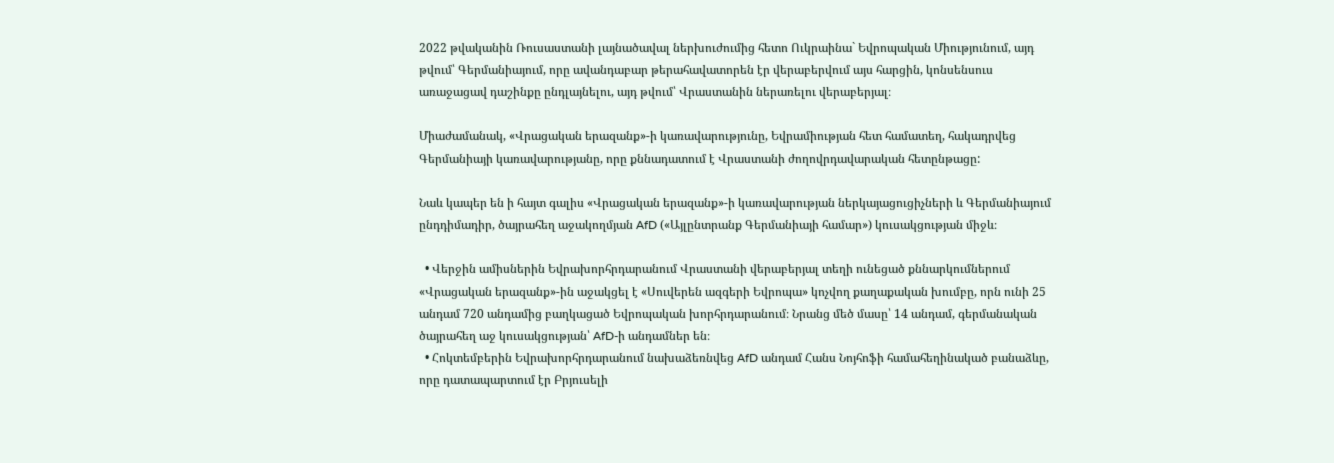2022 թվականին Ռուսաստանի լայնածավալ ներխուժումից հետո Ուկրաինա` Եվրոպական Միությունում, այդ թվում՝ Գերմանիայում, որը ավանդաբար թերահավատորեն էր վերաբերվում այս հարցին, կոնսենսուս առաջացավ դաշինքը ընդլայնելու, այդ թվում՝ Վրաստանին ներառելու վերաբերյալ։

Միաժամանակ, «Վրացական երազանք»-ի կառավարությունը, Եվրամիության հետ համատեղ, հակադրվեց Գերմանիայի կառավարությանը, որը քննադատում է Վրաստանի ժողովրդավարական հետընթացը:

Նաև կապեր են ի հայտ գալիս «Վրացական երազանք»-ի կառավարության ներկայացուցիչների և Գերմանիայում ընդդիմադիր, ծայրահեղ աջակողմյան AfD («Այլընտրանք Գերմանիայի համար») կուսակցության միջև։

  • Վերջին ամիսներին Եվրախորհրդարանում Վրաստանի վերաբերյալ տեղի ունեցած քննարկումներում «Վրացական երազանք»-ին աջակցել է «Սուվերեն ազգերի Եվրոպա» կոչվող քաղաքական խումբը, որն ունի 25 անդամ 720 անդամից բաղկացած Եվրոպական խորհրդարանում։ Նրանց մեծ մասը՝ 14 անդամ, գերմանական ծայրահեղ աջ կուսակցության՝ AfD-ի անդամներ են։
  • Հոկտեմբերին Եվրախորհրդարանում նախաձեռնվեց AfD անդամ Հանս Նոյհոֆի համահեղինակած բանաձևը, որը դատապարտում էր Բրյուսելի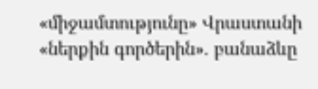«միջամտությունը» Վրաստանի «ներքին գործերին». բանաձևը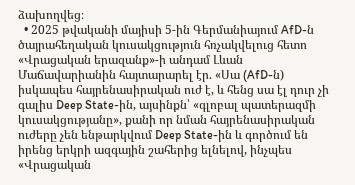ձախողվեց։
  • 2025 թվականի մայիսի 5-ին Գերմանիայում AfD-ն ծայրահեղական կուսակցություն հռչակվելուց հետո «Վրացական երազանք»-ի անդամ Լևան Մաճավարիանին հայտարարել էր. «Սա (AfD-ն) իսկապես հայրենասիրական ուժ է, և հենց սա էլ դուր չի գալիս Deep State-ին, այսինքն՝ «գլոբալ պատերազմի կուսակցությանը», քանի որ նման հայրենասիրական ուժերը չեն ենթարկվում Deep State-ին և գործում են իրենց երկրի ազգային շահերից ելնելով, ինչպես «Վրացական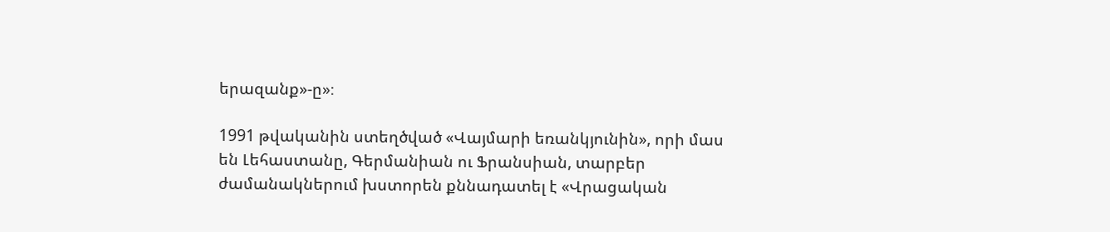երազանք»-ը»։

1991 թվականին ստեղծված «Վայմարի եռանկյունին», որի մաս են Լեհաստանը, Գերմանիան ու Ֆրանսիան, տարբեր ժամանակներում խստորեն քննադատել է «Վրացական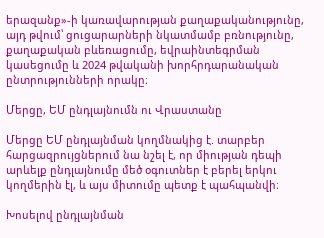երազանք»-ի կառավարության քաղաքականությունը, այդ թվում՝ ցուցարարների նկատմամբ բռնությունը, քաղաքական բևեռացումը, եվրաինտեգրման կասեցումը և 2024 թվականի խորհրդարանական ընտրությունների որակը։

Մերցը, ԵՄ ընդլայնումն ու Վրաստանը

Մերցը ԵՄ ընդլայնման կողմնակից է. տարբեր հարցազրույցներում նա նշել է, որ միության դեպի արևելք ընդլայնումը մեծ օգուտներ է բերել երկու կողմերին էլ, և այս միտումը պետք է պահպանվի։

Խոսելով ընդլայնման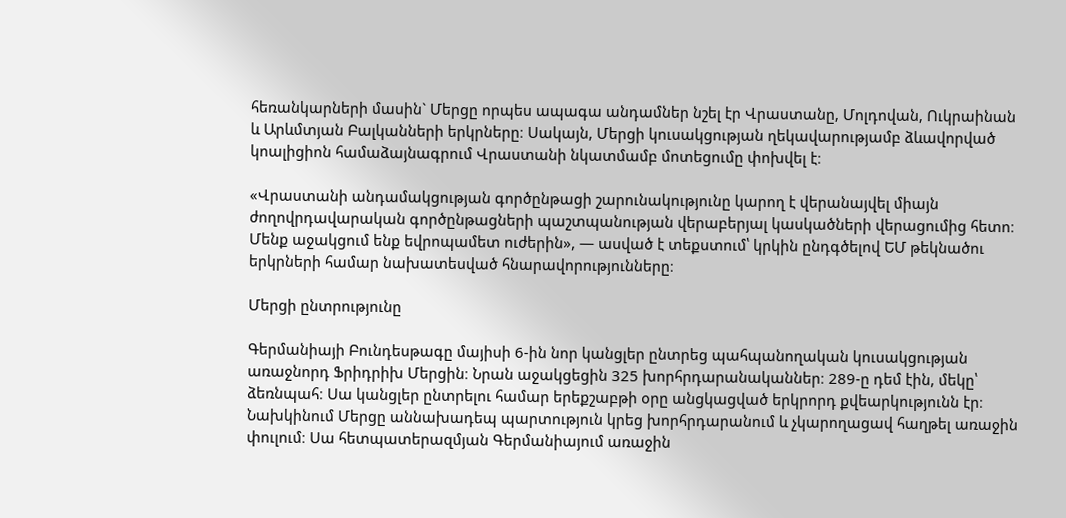հեռանկարների մասին` Մերցը որպես ապագա անդամներ նշել էր Վրաստանը, Մոլդովան, Ուկրաինան և Արևմտյան Բալկանների երկրները։ Սակայն, Մերցի կուսակցության ղեկավարությամբ ձևավորված կոալիցիոն համաձայնագրում Վրաստանի նկատմամբ մոտեցումը փոխվել է։

«Վրաստանի անդամակցության գործընթացի շարունակությունը կարող է վերանայվել միայն ժողովրդավարական գործընթացների պաշտպանության վերաբերյալ կասկածների վերացումից հետո։ Մենք աջակցում ենք եվրոպամետ ուժերին», — ասված է տեքստում՝ կրկին ընդգծելով ԵՄ թեկնածու երկրների համար նախատեսված հնարավորությունները։

Մերցի ընտրությունը

Գերմանիայի Բունդեսթագը մայիսի 6-ին նոր կանցլեր ընտրեց պահպանողական կուսակցության առաջնորդ Ֆրիդրիխ Մերցին։ Նրան աջակցեցին 325 խորհրդարանականներ։ 289-ը դեմ էին, մեկը՝ ձեռնպահ։ Սա կանցլեր ընտրելու համար երեքշաբթի օրը անցկացված երկրորդ քվեարկությունն էր։ Նախկինում Մերցը աննախադեպ պարտություն կրեց խորհրդարանում և չկարողացավ հաղթել առաջին փուլում։ Սա հետպատերազմյան Գերմանիայում առաջին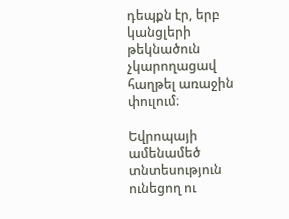դեպքն էր, երբ կանցլերի թեկնածուն չկարողացավ հաղթել առաջին փուլում։

Եվրոպայի ամենամեծ տնտեսություն ունեցող ու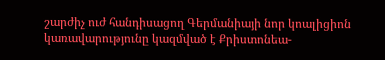շարժիչ ուժ հանդիսացող Գերմանիայի նոր կոալիցիոն կառավարությունը կազմված է Քրիստոնեա-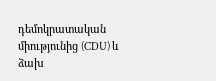դեմոկրատական միությունից (CDU) և ձախ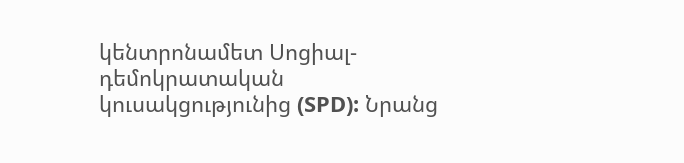կենտրոնամետ Սոցիալ-դեմոկրատական կուսակցությունից (SPD): Նրանց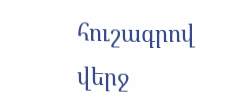հուշագրով վերջ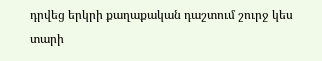դրվեց երկրի քաղաքական դաշտում շուրջ կես տարի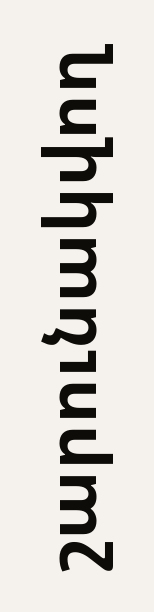շարունակվող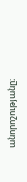անորոշությանը։